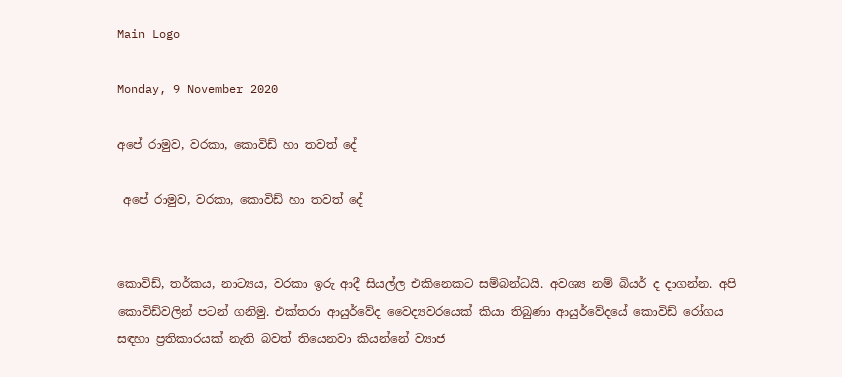Main Logo

Monday, 9 November 2020

අපේ රාමුව, වරකා, කොවිඩ් හා තවත් දේ

 අපේ රාමුව, වරකා, කොවිඩ් හා තවත් දේ


කොවිඩ්, තර්කය, නාට්‍යය, වරකා ඉරු ආදී සියල්ල එකිනෙකට සම්බන්ධයි. අවශ්‍ය නම් බියර් ද දාගන්න. අපි කොවිඩ්වලින් පටන් ගනිමු. එක්තරා ආයුර්වේද වෛද්‍යවරයෙක් කියා තිබුණා ආයුර්වේදයේ කොවිඩ් රෝගය සඳහා ප්‍රතිකාරයක් නැති බවත් තියෙනවා කියන්නේ ව්‍යාජ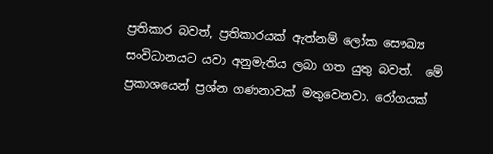ප්‍රතිකාර බවත්, ප්‍රතිකාරයක් ඇත්නම් ලෝක සෞඛ්‍ය සංවිධානයට යවා අනුමැතිය ලබා ගත යුතු බවත්.  මේ ප්‍රකාශයෙන් ප්‍රශ්න ගණනාවක් මතුවෙනවා. රෝගයක්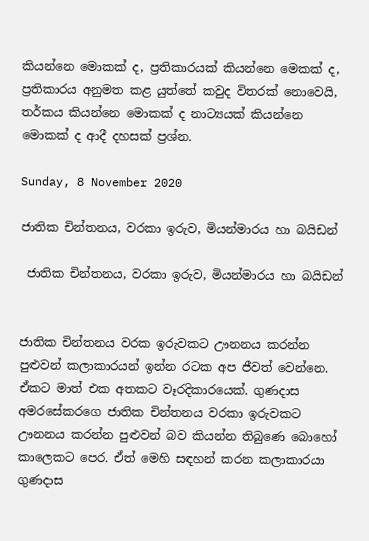කියන්නෙ මොකක් ද, ප්‍රතිකාරයක් කියන්නෙ මෙකක් ද, ප්‍රතිකාරය අනුමත කළ යුත්තේ කවුද විතරක් නොවෙයි, තර්කය කියන්නෙ මොකක් ද නාට්‍යයක් කියන්නෙ මොකක් ද ආදී දහසක් ප්‍රශ්න.

Sunday, 8 November 2020

ජාතික චින්තනය, වරකා ඉරුව, මියන්මාරය හා බයිඩන්

 ජාතික චින්තනය, වරකා ඉරුව, මියන්මාරය හා බයිඩන්


ජාතික චින්තනය වරක ඉරුවකට ඌනනය කරන්න පුළුවන් කලාකාරයන් ඉන්න රටක අප ජීවත් වෙන්නෙ. ඒකට මාත් එක අතකට වෑරදිකාරයෙක්. ගුණදාස අමරසේකරගෙ ජාතික චින්තනය වරකා ඉරුවකට ඌනනය කරන්න පුළුවන් බව කියන්න තිබුණෙ බොහෝ කාලෙකට පෙර. ඒත් මෙහි සඳහන් කරන කලාකාරයා ගුණදාස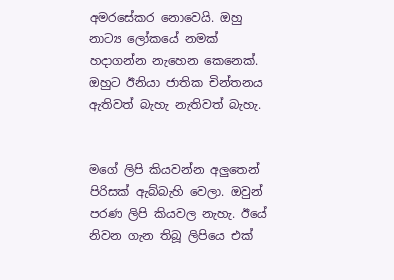අමරසේකර නොවෙයි. ඔහු නාට්‍ය ලෝකයේ නමක් හදාගන්න නැහෙන කෙනෙක්. ඔහුට ඊනියා ජාතික චින්තනය ඇතිවත් බැහැ නැතිවත් බැහැ.


මගේ ලිපි කියවන්න අලුතෙන් පිරිසක් ඇබ්බැහි වෙලා. ඔවුන් පරණ ලිපි කියවල නැහැ. ඊයේ නිවන ගැන තිබූ ලිපියෙ එක්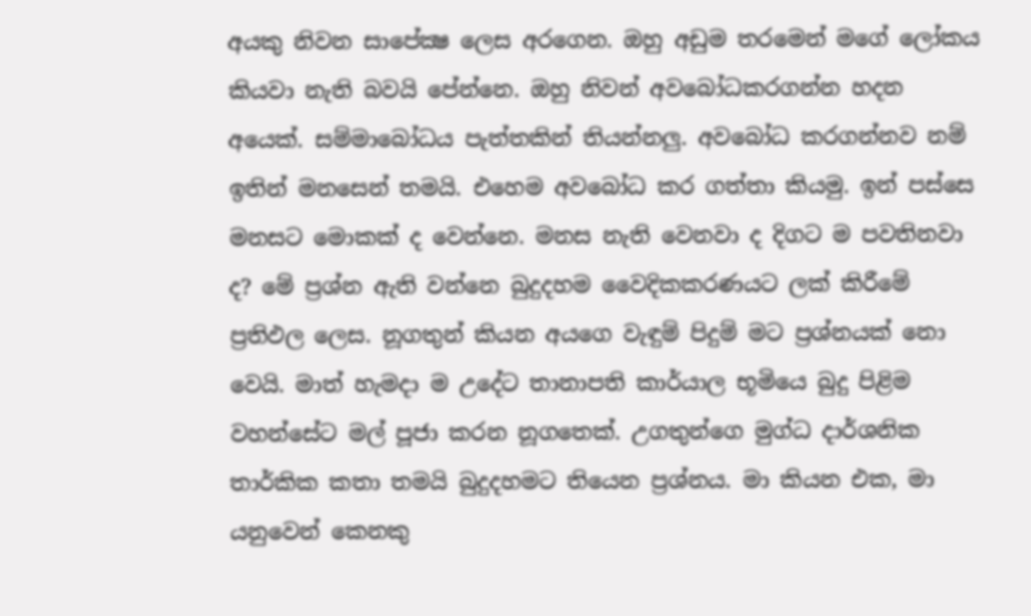අයකු නිවන සාපේක්‍ෂ ලෙස අරගෙන. ඔහු අඩුම තරමෙන් මගේ ලෝකය කියවා නැති බවයි පේන්නෙ. ඔහු නිවන් අවබෝධකරගන්න හදන අයෙක්. සම්මාබෝධය පැත්තකින් තියන්නලු. අවබෝධ කරගන්නව නම් ඉතින් මනසෙන් තමයි. එහෙම අවබෝධ කර ගත්තා කියමු. ඉන් පස්සෙ මනසට මොකක් ද වෙන්නෙ. මනස නැති වෙනවා ද දිගට ම පවතිනවා ද? මේ ප්‍රශ්න ඇති වන්නෙ බුදුදහම වෛදිකකරණයට ලක් කිරීමේ ප්‍රතිඵල ලෙස. නූගතුන් කියන අයගෙ වැඳුම් පිදුම් මට ප්‍රශ්නයක් නො වෙයි. මාත් හැමදා ම උදේට තානාපති කාර්යාල භූමියෙ බුදු පිළිම වහන්සේට මල් පූජා කරන නූගතෙක්. උගතුන්ගෙ මුග්ධ දාර්ශනික තාර්කික කතා තමයි බුදුදහමට තියෙන ප්‍රශ්නය. මා කියන එක, මා යනුවෙන් කෙනකු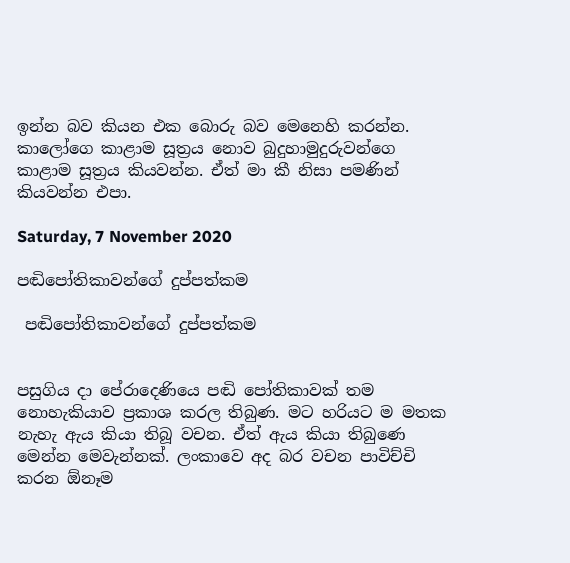ඉන්න බව කියන එක බොරු බව මෙනෙහි කරන්න. කාලෝගෙ කාළාම සූත්‍රය නොව බුදුහාමුදුරුවන්ගෙ කාළාම සූත්‍රය කියවන්න. ඒත් මා කී නිසා පමණින් කියවන්න එපා.

Saturday, 7 November 2020

පඬිපෝතිකාවන්ගේ දුප්පත්කම

 පඬිපෝතිකාවන්ගේ දුප්පත්කම


පසුගිය දා පේරාදෙණියෙ පඬි පෝතිකාවක් තම නොහැකියාව ප්‍රකාශ කරල තිබුණ. මට හරියට ම මතක නැහැ ඇය කියා තිබූ වචන. ඒත් ඇය කියා තිබුණෙ මෙන්න මෙවැන්නක්. ලංකාවෙ අද බර වචන පාවිච්චි කරන ඕනෑම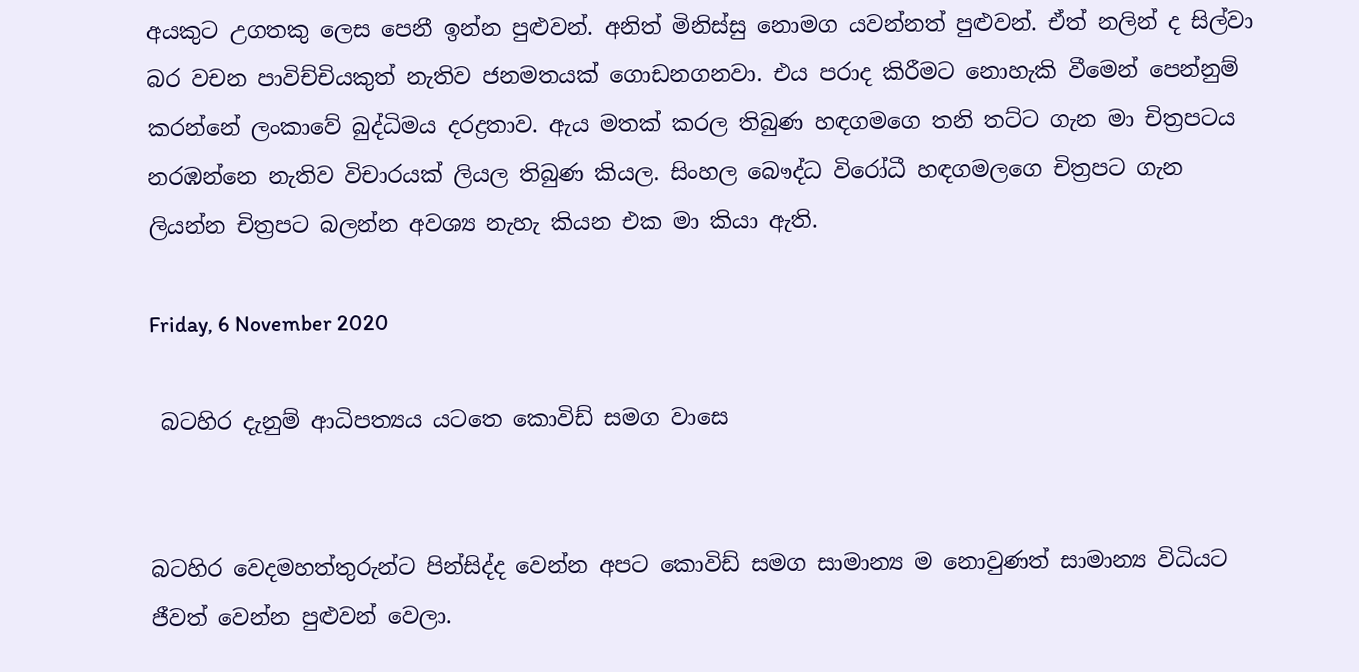අයකුට උගතකු ලෙස පෙනී ඉන්න පුළුවන්. අනිත් මිනිස්සු නොමග යවන්නත් පුළුවන්. ඒත් නලින් ද සිල්වා බර වචන පාවිච්චියකුත් නැතිව ජනමතයක් ගොඩනගනවා. එය පරාද කිරීමට නොහැකි වීමෙන් පෙන්නුම් කරන්නේ ලංකාවේ බුද්ධිමය දරද්‍රතාව. ඇය මතක් කරල තිබුණ හඳගමගෙ තනි තට්ට ගැන මා චිත්‍රපටය නරඹන්නෙ නැතිව විචාරයක් ලියල තිබුණ කියල. සිංහල බෞද්ධ විරෝධී හඳගමලගෙ චිත්‍රපට ගැන ලියන්න චිත්‍රපට බලන්න අවශ්‍ය නැහැ කියන එක මා කියා ඇති.

Friday, 6 November 2020

 බටහිර දැනුම් ආධිපත්‍යය යටතෙ කොවිඩ් සමග වාසෙ


බටහිර වෙදමහත්තුරුන්ට පින්සිද්ද වෙන්න අපට කොවිඩ් සමග සාමාන්‍ය ම නොවුණත් සාමාන්‍ය විධියට ජීවත් වෙන්න පුළුවන් වෙලා.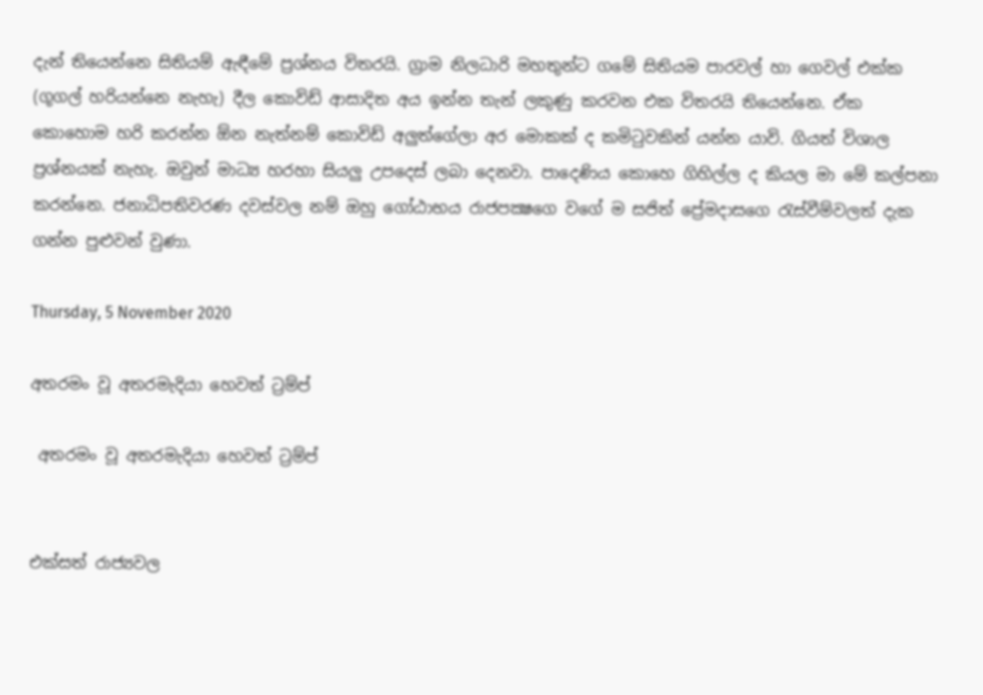දැන් තියෙන්නෙ සිතියම් ඇඳීමේ ප්‍රශ්නය විතරයි. ග්‍රාම නිලධාරි මහතුන්ට ගමේ සිතියම පාරවල් හා ගෙවල් එක්ක (ගූගල් හරියන්නෙ නැහැ) දීල කොවිඩ් ආසාදිත අය ඉන්න තැන් ලකුණු කරවන එක විතරයි තියෙන්නෙ. ඒක කොහොම හරි කරන්න ඕන නැත්නම් කොවිඩ් අලුත්ගේලා අර මොකක් ද කමිටුවකින් යන්න යාවි. ගියත් විශාල ප්‍රශ්නයක් නැහැ. ඔවුන් මාධ්‍ය හරහා සියලු උපදෙස් ලබා දෙනවා. පාදෙණිය කොහෙ ගිහිල්ල ද කියල මා මේ කල්පනා කරන්නෙ. ජනාධිපතිවරණ දවස්වල නම් ඔහු ගෝඨාභය රාජපක්‍ෂගෙ වගේ ම සජිත් ප්‍රේමදාසගෙ රැස්වීම්වලත් දැක ගන්න පුළුවන් වුණා.

Thursday, 5 November 2020

අතරමං වූ අතරමැදියා හෙවත් ට්‍රම්ප්

 අතරමං වූ අතරමැදියා හෙවත් ට්‍රම්ප්


එක්සත් රාජ්‍යවල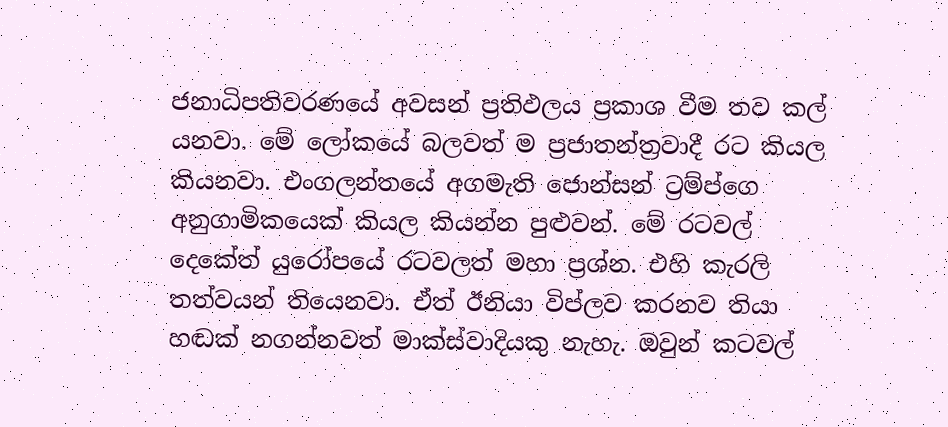ජනාධිපතිවරණයේ අවසන් ප්‍රතිඵලය ප්‍රකාශ වීම තව කල් යනවා. මේ ලෝකයේ බලවත් ම ප්‍රජාතන්ත්‍රවාදී රට කියල කියනවා. එංගලන්තයේ අගමැති ජොන්සන් ට්‍රම්ප්ගෙ අනුගාමිකයෙක් කියල කියන්න පුළුවන්. මේ රටවල් දෙකේත් යුරෝපයේ රටවලත් මහා ප්‍රශ්න. එහි කැරලි තත්වයන් තියෙනවා. ඒත් ඊනියා විප්ලව කරනව තියා හඬක් නගන්නවත් මාක්ස්වාදියකු නැහැ. ඔවුන් කටවල්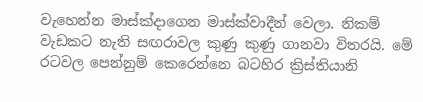වැහෙන්න මාස්ක්දාගෙන මාස්ක්වාදීන් වෙලා. නිකම් වැඩකට නැති සඟරාවල කුණු කුණු ගානවා විතරයි. මේ රටවල පෙන්නුම් කෙරෙන්නෙ බටහිර ක්‍රිස්තියානි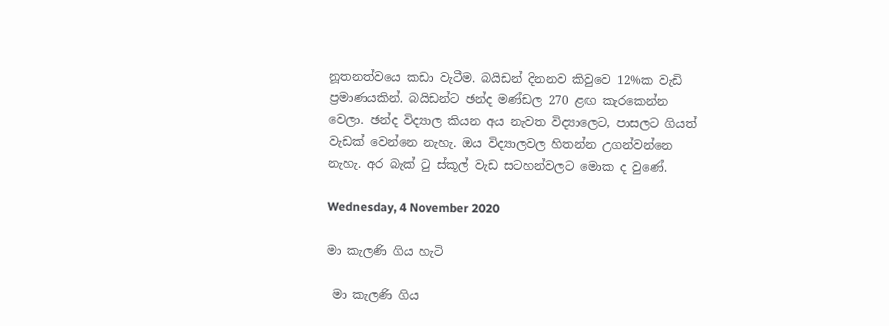නූතනත්වයෙ කඩා වැටීම. බයිඩන් දිනනව කිවුවෙ 12%ක වැඩි ප්‍රමාණයකින්. බයිඩන්ට ඡන්ද මණ්ඩල 270 ළඟ කැරකෙන්න වෙලා. ඡන්ද විද්‍යාල කියන අය නැවත විද්‍යාලෙට, පාසලට ගියත් වැඩක් වෙන්නෙ නැහැ. ඔය විද්‍යාලවල හිතන්න උගන්වන්නෙ නැහැ. අර බැක් ටු ස්කූල් වැඩ සටහන්වලට මොක ද වුණේ.

Wednesday, 4 November 2020

මා කැලණි ගිය හැටි

 මා කැලණි ගිය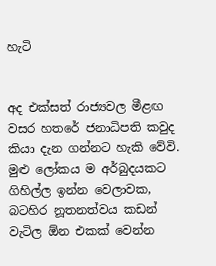හැටි


අද එක්සත් රාජ්‍යවල මීළඟ වසර හතරේ ජනාධිපති කවුද කියා දැන ගන්නට හැකි වේවි. මුළු ලෝකය ම අර්බුදයකට ගිහිල්ල ඉන්න වෙලාවක, බටහිර නූතනත්වය කඩන් වැටිල ඕන එකක් වෙන්න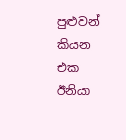පුළුවන් කියන එක ඊනියා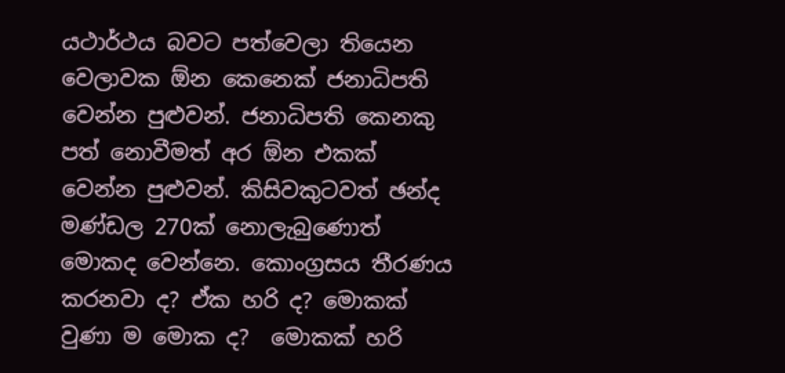යථාර්ථය බවට පත්වෙලා තියෙන වෙලාවක ඕන කෙනෙක් ජනාධිපති වෙන්න පුළුවන්. ජනාධිපති කෙනකු පත් නොවීමත් අර ඕන එකක් වෙන්න පුළුවන්. කිසිවකුටවත් ඡන්ද මණ්ඩල 270ක් නොලැබුණොත් මොකද වෙන්නෙ. කොංග්‍රසය තීරණය කරනවා ද? ඒක හරි ද? මොකක් වුණා ම මොක ද?  මොකක් හරි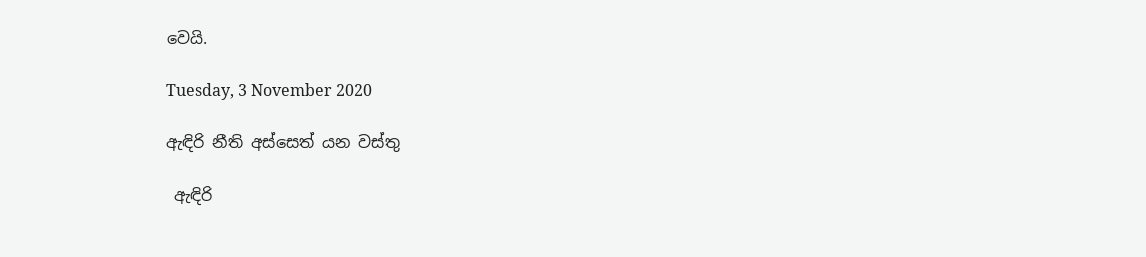වෙයි.

Tuesday, 3 November 2020

ඇඳිරි නීති අස්සෙත් යන වස්තු

 ඇඳිරි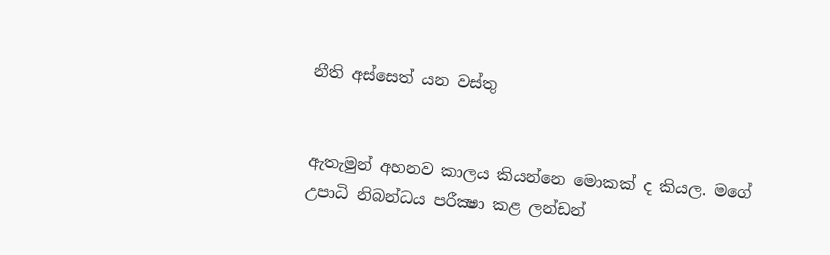නීති අස්සෙත් යන වස්තු


ඇතැමුන් අහනව කාලය කියන්නෙ මොකක් ද කියල. මගේ උපාධි නිබන්ධය පරීක්‍ෂා කළ ලන්ඩන්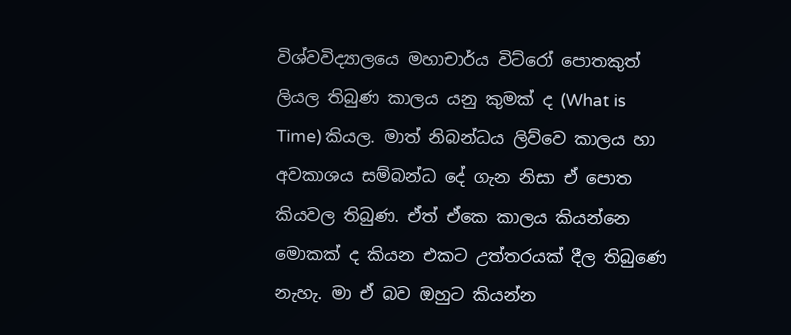විශ්වවිද්‍යාලයෙ මහාචාර්ය විට්රෝ පොතකුත් ලියල තිබුණ කාලය යනු කුමක් ද (What is Time) කියල. මාත් නිබන්ධය ලිව්වෙ කාලය හා අවකාශය සම්බන්ධ දේ ගැන නිසා ඒ පොත කියවල තිබුණ. ඒත් ඒකෙ කාලය කියන්නෙ මොකක් ද කියන එකට උත්තරයක් දීල තිබුණෙ නැහැ. මා ඒ බව ඔහුට කියන්න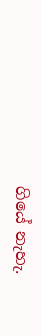ගියේ නැහැ.